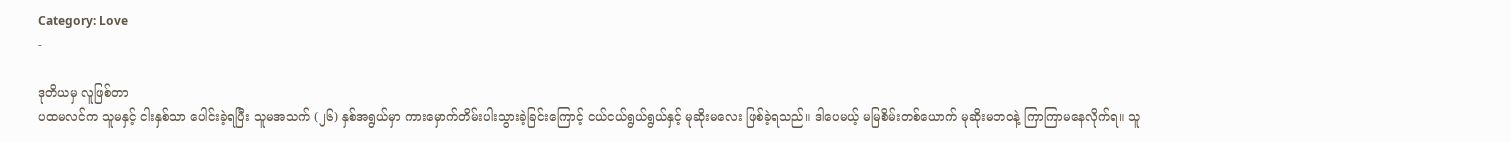Category: Love
-

ဒုတိယမှ လူဖြစ်တာ
ပထမလင်က သူမနှင့် ငါးနှစ်သာ ပေါင်းခဲ့ရပြီး သူမအသက် (၂၆) နှစ်အရွယ်မှာ ကားမှောက်တိမ်းပါးသွားခဲ့ခြင်းကြောင့် ငယ်ငယ်ရွယ်ရွယ်နှင့် မုဆိုးမလေး ဖြစ်ခဲ့ရသည်။ ဒါပေမယ့် မမြစိမ်းတစ်ယောက် မုဆိုးမဘဝနဲ့ ကြာကြာမနေလိုက်ရ။ သူ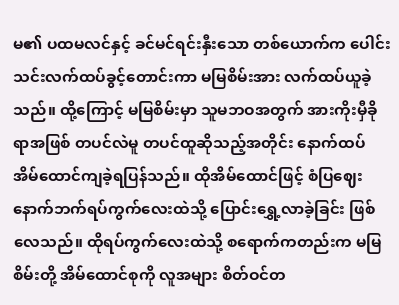မ၏ ပထမလင်နှင့် ခင်မင်ရင်းနှီးသော တစ်ယောက်က ပေါင်းသင်းလက်ထပ်ခွင့်တောင်းကာ မမြစိမ်းအား လက်ထပ်ယူခဲ့သည်။ ထို့ကြောင့် မမြစိမ်းမှာ သူမဘဝအတွက် အားကိုးမှီခိုရာအဖြစ် တပင်လဲမူ တပင်ထူဆိုသည့်အတိုင်း နောက်ထပ် အိမ်ထောင်ကျခဲ့ရပြန်သည်။ ထိုအိမ်ထောင်ဖြင့် စံပြဈေး နောက်ဘက်ရပ်ကွက်လေးထဲသို့ ပြောင်းရွှေ့လာခဲ့ခြင်း ဖြစ်လေသည်။ ထိုရပ်ကွက်လေးထဲသို့ စရောက်ကတည်းက မမြစိမ်းတို့ အိမ်ထောင်စုကို လူအများ စိတ်ဝင်တ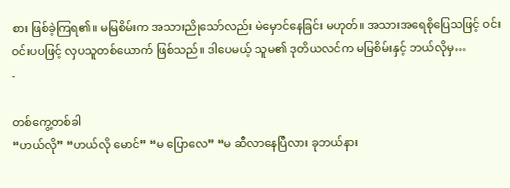စား ဖြစ်ခဲ့ကြရ၏။ မမြစိမ်းက အသားညိုသော်လည်း မဲမှောင်နေခြင်း မဟုတ်။ အသားအရေစိုပြေသဖြင့် ဝင်းဝင်းပပဖြင့် လှပသူတစ်ယောက် ဖြစ်သည်။ ဒါပေမယ့် သူမ၏ ဒုတိယလင်က မမြစိမ်းနှင့် ဘယ်လိုမှ…
-

တစ်ကွေ့တစ်ခါ
“ဟယ်လို” “ဟယ်လို မောင်” “မ ပြောလေ” “မ ဆီလာနေပြီလား ခုဘယ်နား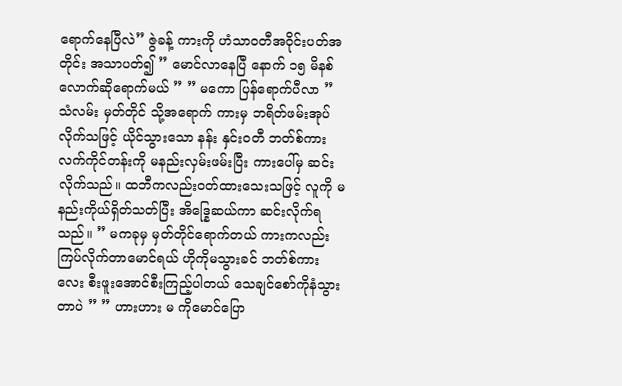ရောက်နေပြီလဲ” ဇွဲခန့် ကားကို ဟံသာဝတီအဝိုင်းပတ်အတိုင်း အသာပတ်၍ ” မောင်လာနေပြီ နောက် ၁၅ မိနစ်လောက်ဆိုရောက်မယ် ” ” မကော ပြန်ရောက်ပီလာ ” သံလမ်း မှတ်တိုင် သို့အရောက် ကားမှ ဘရိတ်ဖမ်းအုပ်လိုက်သဖြင့် ယိုင်သွားသော နန်း နှင်းဝတီ ဘတ်စ်ကားလက်ကိုင်တန်းကို မနည်းလှမ်းဖမ်းပြီး ကားပေါ်မှ ဆင်းလိုက်သည်။ ထဘီကလည်းဝတ်ထားသေးသဖြင့် လူကို မနည်းကိုယ်ရှိတ်သတ်ပြီး အိဒ္နြေဆယ်ကာ ဆင်းလိုက်ရသည်။ ” မကခုမှ မှတ်တိုင်ရောက်တယ် ကားကလည်းကြပ်လိုက်တာမောင်ရယ် ဟိုကိုမသွားခင် ဘတ်စ်ကားလေး စီးဖူးအောင်စီးကြည့်ပါတယ် သေချင်စော်ကိုနံသွားတာပဲ ” ” ဟားဟား မ ကိုမောင်ပြော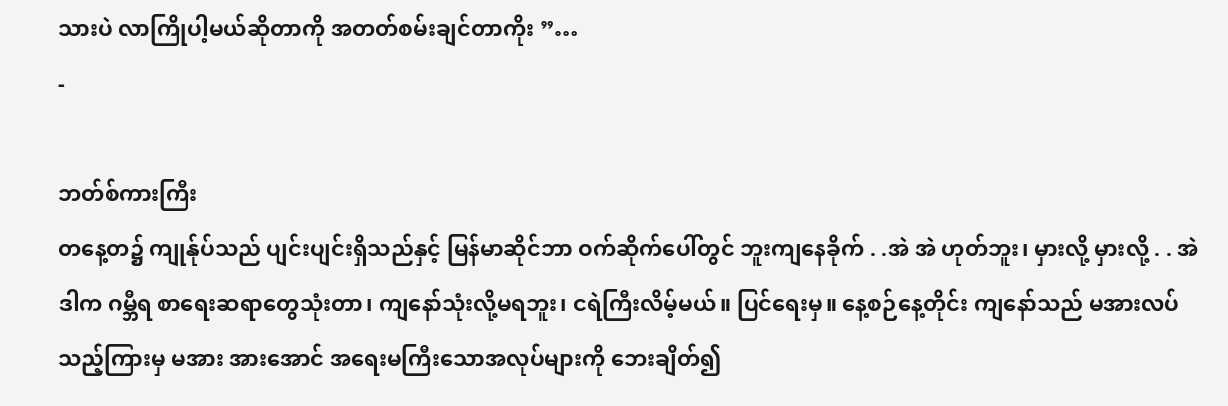သားပဲ လာကြိုပါ့မယ်ဆိုတာကို အတတ်စမ်းချင်တာကိုး ”…
-

ဘတ်စ်ကားကြီး
တနေ့တ၌ ကျုန်ုပ်သည် ပျင်းပျင်းရှိသည်နှင့် မြန်မာဆိုင်ဘာ ဝက်ဆိုက်ပေါ်တွင် ဘူးကျနေခိုက် . .အဲ အဲ ဟုတ်ဘူး၊ မှားလို့ မှားလို့ . . အဲဒါက ဂမ္ဘီရ စာရေးဆရာတွေသုံးတာ၊ ကျနော်သုံးလို့မရဘူး၊ ငရဲကြီးလိမ့်မယ်။ ပြင်ရေးမှ။ နေ့စဉ်နေ့တိုင်း ကျနော်သည် မအားလပ်သည့်ကြားမှ မအား အားအောင် အရေးမကြီးသောအလုပ်များကို ဘေးချိတ်၍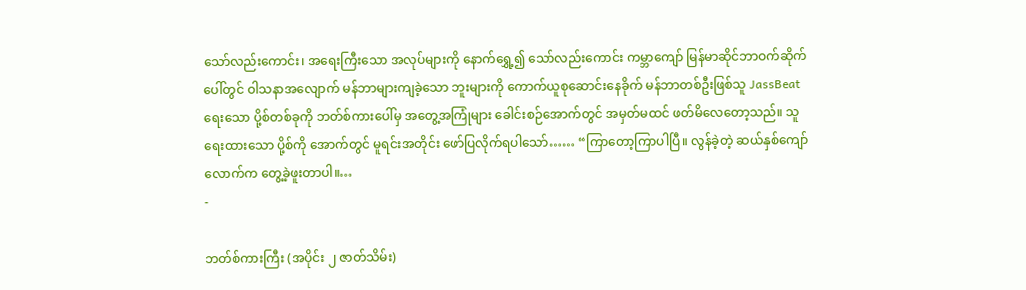သော်လည်းကောင်း၊ အရေးကြီးသော အလုပ်များကို နောက်ရွှေ့၍ သော်လည်းကောင်း ကမ္ဘာကျော် မြန်မာဆိုင်ဘာဝက်ဆိုက်ပေါ်တွင် ဝါသနာအလျောက် မန်ဘာများကျခဲ့သော ဘူးများကို ကောက်ယူစုဆောင်းနေခိုက် မန်ဘာတစ်ဦးဖြစ်သူ JassBeat ရေးသော ပို့စ်တစ်ခုကို ဘတ်စ်ကားပေါ်မှ အတွေ့အကြုံများ ခေါင်းစဉ်အောက်တွင် အမှတ်မထင် ဖတ်မိလေတော့သည်။ သူရေးထားသော ပို့စ်ကို အောက်တွင် မူရင်းအတိုင်း ဖော်ပြလိုက်ရပါသော်…… “ကြာတော့ကြာပါပြီ။ လွန်ခဲ့တဲ့ ဆယ်နှစ်ကျော်လောက်က တွေ့ခဲ့ဖူးတာပါ။…
-

ဘတ်စ်ကားကြီး (အပိုင်း ၂ ဇာတ်သိမ်း)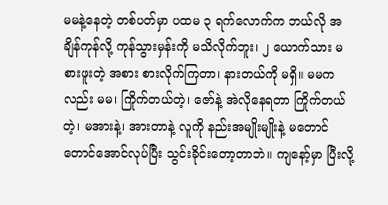မမနဲ့နေတဲ့ တစ်ပတ်မှာ ပထမ ၃ ရက်လောက်က ဘယ်လို အချိန်ကုန်လို့ ကုန်သွားမှန်းကို မသိလိုက်ဘူး၊ ၂ ယောက်သား မစားဖူးတဲ့ အစား စားလိုက်ကြတာ၊ နားတယ်ကို မရှိ။ မမကလည်း မမ၊ ကြိုက်တယ်တဲ့၊ ဇော်နဲ့ အဲလိုနေရတာ ကြိုက်တယ်တဲ့၊ မအားနဲ့၊ အားတာနဲ့ လူကို နည်းအမျိုးမျိုးနဲ့ မတောင်တောင်အောင်လုပ်ပြီး သွင်းခိုင်းတော့တာဘဲ။ ကျနော့်မှာ ပြီးလို့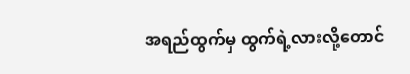အရည်ထွက်မှ ထွက်ရဲ့လားလို့တောင်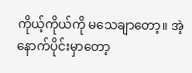ကိုယ့်ကိုယ်ကို မသေချာတော့။ အဲ့နောက်ပိုင်းမှာတော့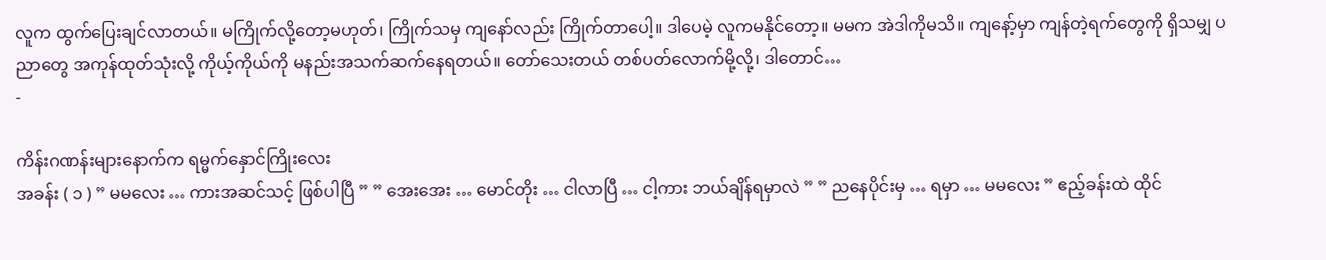လူက ထွက်ပြေးချင်လာတယ်။ မကြိုက်လို့တော့မဟုတ်၊ ကြိုက်သမှ ကျနော်လည်း ကြိုက်တာပေါ့။ ဒါပေမဲ့ လူကမနိုင်တော့။ မမက အဲဒါကိုမသိ။ ကျနော့်မှာ ကျန်တဲ့ရက်တွေကို ရှိသမျှ ပညာတွေ အကုန်ထုတ်သုံးလို့ ကိုယ့်ကိုယ်ကို မနည်းအသက်ဆက်နေရတယ်။ တော်သေးတယ် တစ်ပတ်လောက်မို့လို့၊ ဒါတောင်…
-

ကိန်းဂဏန်းများနောက်က ရမ္မက်နှောင်ကြိုးလေး
အခန်း ( ၁ ) ” မမလေး … ကားအဆင်သင့် ဖြစ်ပါပြီ ” ” အေးအေး … မောင်တိုး … ငါလာပြီ … ငါ့ကား ဘယ်ချိန်ရမှာလဲ ” ” ညနေပိုင်းမှ … ရမှာ … မမလေး ” ဧည့်ခန်းထဲ ထိုင်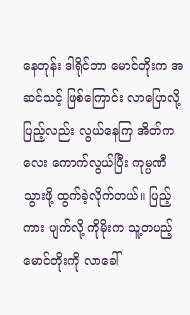နေတုန်း ဒါရိုင်ဘာ မောင်တိုးက အဆင်သင့် ဖြစ်ကြောင်း လာပြောလို့ ပြည့်လည်း လွယ်နေကြ အိတ်ကလေး ကောက်လွယ်ပြီး ကုမ္ပဏီ သွားဖို့ ထွက်ခဲ့လိုက်တယ်။ ပြည့်ကား ပျက်လို့ ကိုမိုးက သူ့တပည့် မောင်တိုးကို လာခေါ်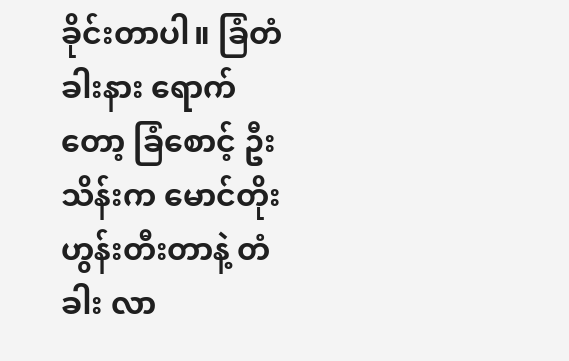ခိုင်းတာပါ။ ခြံတံခါးနား ရောက်တော့ ခြံစောင့် ဦးသိန်းက မောင်တိုး ဟွန်းတီးတာနဲ့ တံခါး လာ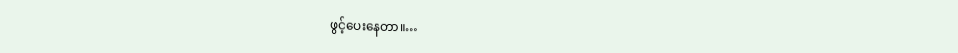ဖွင့်ပေးနေတာ။…